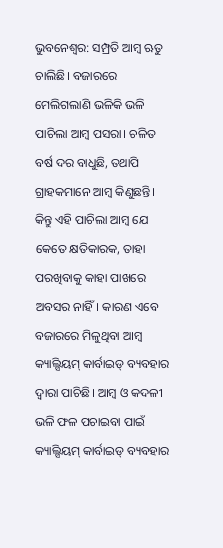ଭୁବନେଶ୍ବର: ସମ୍ପ୍ରତି ଆମ୍ବ ଋତୁ ଚାଲିଛି। ବଜାରରେ ମେଲିଗଲାଣି ଭଳିକି ଭଳି ପାଚିଲା ଆମ୍ବ ପସରା। ଚଳିତ ବର୍ଷ ଦର ବାଧୁଛି, ତଥାପି ଗ୍ରାହକମାନେ ଆମ୍ବ କିଣୁଛନ୍ତି। କିନ୍ତୁ ଏହି ପାଚିଲା ଆମ୍ବ ଯେ କେତେ କ୍ଷତିକାରକ, ତାହା ପରଖିବାକୁ କାହା ପାଖରେ ଅବସର ନାହିଁ। କାରଣ ଏବେ ବଜାରରେ ମିଳୁଥିବା ଆମ୍ବ କ୍ୟାଲ୍ସିୟମ୍ କାର୍ବାଇଡ୍ ବ୍ୟବହାର ଦ୍ବାରା ପାଚିଛି। ଆମ୍ବ ଓ କଦଳୀ ଭଳି ଫଳ ପଚାଇବା ପାଇଁ କ୍ୟାଲ୍ସିୟମ୍ କାର୍ବାଇଡ୍ ବ୍ୟବହାର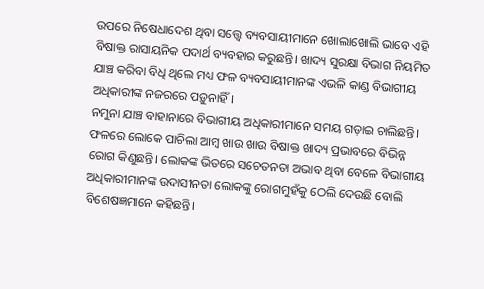ଉପରେ ନିଷେଧାଦେଶ ଥିବା ସତ୍ତ୍ବେ ବ୍ୟବସାୟୀମାନେ ଖୋଲାଖୋଲି ଭାବେ ଏହି ବିଷାକ୍ତ ରାସାୟନିକ ପଦାର୍ଥ ବ୍ୟବହାର କରୁଛନ୍ତି। ଖାଦ୍ୟ ସୁରକ୍ଷା ବିଭାଗ ନିୟମିତ ଯାଞ୍ଚ କରିବା ବିଧି ଥିଲେ ମଧ୍ୟ ଫଳ ବ୍ୟବସାୟୀମାନଙ୍କ ଏଭଳି କାଣ୍ଡ ବିଭାଗୀୟ ଅଧିକାରୀଙ୍କ ନଜରରେ ପଡ଼ୁନାହିଁ।
ନମୁନା ଯାଞ୍ଚ ବାହାନାରେ ବିଭାଗୀୟ ଅଧିକାରୀମାନେ ସମୟ ଗଡ଼ାଇ ଚାଲିଛନ୍ତି। ଫଳରେ ଲୋକେ ପାଚିଲା ଆମ୍ବ ଖାଉ ଖାଉ ବିଷାକ୍ତ ଖାଦ୍ୟ ପ୍ରଭାବରେ ବିଭିନ୍ନ ରୋଗ କିଣୁଛନ୍ତି। ଲୋକଙ୍କ ଭିତରେ ସଚେତନତା ଅଭାବ ଥିବା ବେଳେ ବିଭାଗୀୟ ଅଧିକାରୀମାନଙ୍କ ଉଦାସୀନତା ଲୋକଙ୍କୁ ରୋଗମୁହଁକୁ ଠେଲି ଦେଉଛି ବୋଲି ବିଶେଷଜ୍ଞମାନେ କହିଛନ୍ତି।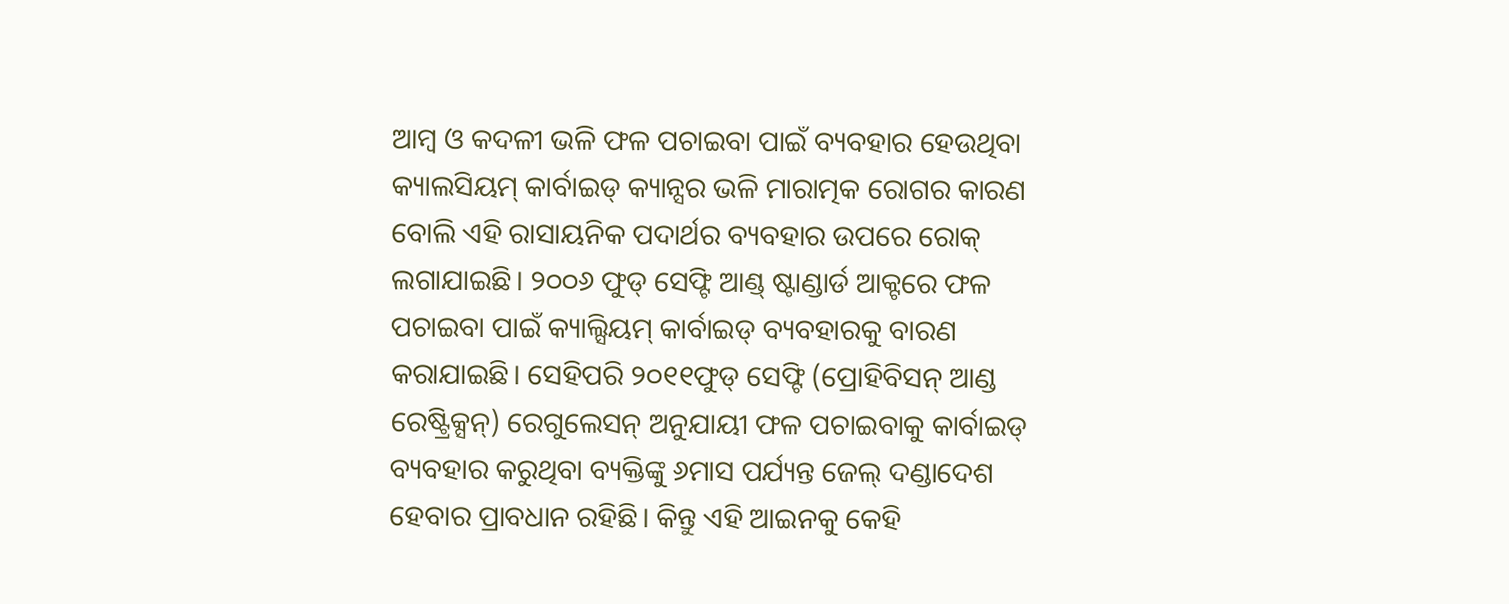ଆମ୍ବ ଓ କଦଳୀ ଭଳି ଫଳ ପଚାଇବା ପାଇଁ ବ୍ୟବହାର ହେଉଥିବା କ୍ୟାଲସିୟମ୍ କାର୍ବାଇଡ୍ କ୍ୟାନ୍ସର ଭଳି ମାରାତ୍ମକ ରୋଗର କାରଣ ବୋଲି ଏହି ରାସାୟନିକ ପଦାର୍ଥର ବ୍ୟବହାର ଉପରେ ରୋକ୍ ଲଗାଯାଇଛି। ୨୦୦୬ ଫୁଡ୍ ସେଫ୍ଟି ଆଣ୍ଡ୍ ଷ୍ଟାଣ୍ଡାର୍ଡ ଆକ୍ଟରେ ଫଳ ପଚାଇବା ପାଇଁ କ୍ୟାଲ୍ସିୟମ୍ କାର୍ବାଇଡ୍ ବ୍ୟବହାରକୁ ବାରଣ କରାଯାଇଛି। ସେହିପରି ୨୦୧୧ଫୁଡ୍ ସେଫ୍ଟି (ପ୍ରୋହିବିସନ୍ ଆଣ୍ଡ ରେଷ୍ଟ୍ରିକ୍ସନ୍) ରେଗୁଲେସନ୍ ଅନୁଯାୟୀ ଫଳ ପଚାଇବାକୁ କାର୍ବାଇଡ୍ ବ୍ୟବହାର କରୁଥିବା ବ୍ୟକ୍ତିଙ୍କୁ ୬ମାସ ପର୍ଯ୍ୟନ୍ତ ଜେଲ୍ ଦଣ୍ଡାଦେଶ ହେବାର ପ୍ରାବଧାନ ରହିଛି। କିନ୍ତୁ ଏହି ଆଇନକୁ କେହି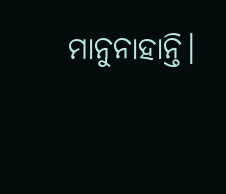ମାନୁନାହାନ୍ତି।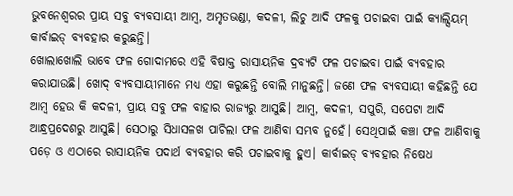ଭୁବନେଶ୍ବରର ପ୍ରାୟ ସବୁ ବ୍ୟବସାୟୀ ଆମ୍ବ, ଅମୃତଭଣ୍ଡା, କଦଳୀ, ଲିଚୁ ଆଦି ଫଳକୁ ପଚାଇବା ପାଇଁ କ୍ୟାଲ୍ସିୟମ୍ କାର୍ବାଇଡ୍ ବ୍ୟବହାର କରୁଛନ୍ତି।
ଖୋଲାଖୋଲି ଭାବେ ଫଳ ଗୋଦାମରେ ଏହି ବିଷାକ୍ତ ରାସାୟନିକ ଦ୍ରବ୍ୟଟି ଫଳ ପଚାଇବା ପାଇଁ ବ୍ୟବହାର କରାଯାଉଛି। ଖୋଦ୍ ବ୍ୟବସାୟୀମାନେ ମଧ୍ୟ ଏହା କରୁଛନ୍ତି ବୋଲି ମାନୁଛନ୍ତି। ଜଣେ ଫଳ ବ୍ୟବସାୟୀ କହିଛନ୍ତି ଯେ ଆମ୍ବ ହେଉ କି କଦଳୀ, ପ୍ରାୟ ସବୁ ଫଳ ବାହାର ରାଜ୍ୟରୁ ଆସୁଛି। ଆମ୍ବ, କଦଳୀ, ସପୁରି, ସପେଟା ଆଦି ଆନ୍ଧ୍ରପ୍ରଦେଶରୁ ଆସୁଛି। ସେଠାରୁ ସିଧାସଳଖ ପାଚିଲା ଫଳ ଆଣିବା ସମ୍ଭବ ନୁହେଁ। ସେଥିପାଇଁ କଞ୍ଚା ଫଳ ଆଣିବାକୁ ପଡ଼େ ଓ ଏଠାରେ ରାସାୟନିକ ପଦାର୍ଥ ବ୍ୟବହାର କରି ପଚାଇବାକୁ ହୁଏ। କାର୍ବାଇଡ୍ ବ୍ୟବହାର ନିଷେଧ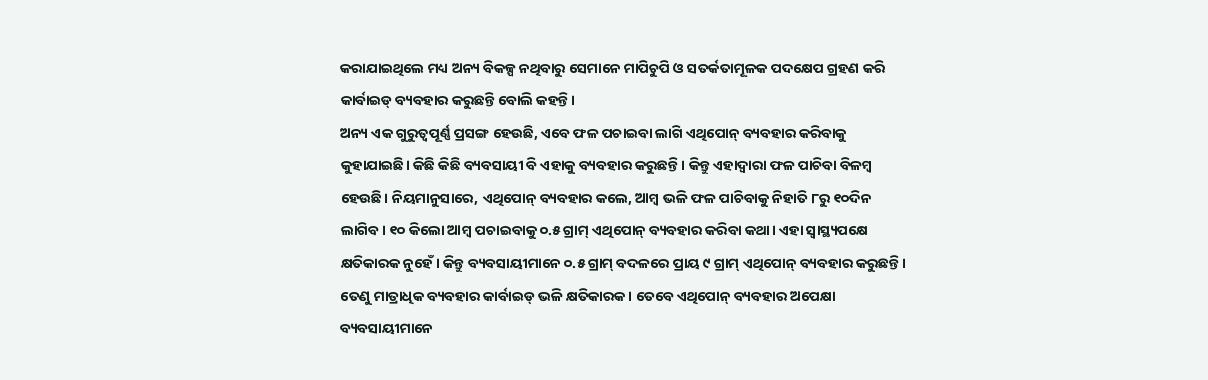କରାଯାଇଥିଲେ ମଧ୍ୟ ଅନ୍ୟ ବିକଳ୍ପ ନଥିବାରୁ ସେମାନେ ମାପିଚୁପି ଓ ସତର୍କତାମୂଳକ ପଦକ୍ଷେପ ଗ୍ରହଣ କରି କାର୍ବାଇଡ୍ ବ୍ୟବହାର କରୁଛନ୍ତି ବୋଲି କହନ୍ତି।
ଅନ୍ୟ ଏକ ଗୁରୁତ୍ବପୂର୍ଣ୍ଣ ପ୍ରସଙ୍ଗ ହେଉଛି, ଏବେ ଫଳ ପଚାଇବା ଲାଗି ଏଥିପୋନ୍ ବ୍ୟବହାର କରିବାକୁ କୁହାଯାଇଛି। କିଛି କିଛି ବ୍ୟବସାୟୀ ବି ଏହାକୁ ବ୍ୟବହାର କରୁଛନ୍ତି। କିନ୍ତୁ ଏହାଦ୍ବାରା ଫଳ ପାଚିବା ବିଳମ୍ବ ହେଉଛି। ନିୟମାନୁସାରେ, ଏଥିପୋନ୍ ବ୍ୟବହାର କଲେ, ଆମ୍ବ ଭଳି ଫଳ ପାଚିବାକୁ ନିହାତି ୮ରୁ ୧୦ଦିନ ଲାଗିବ। ୧୦ କିଲୋ ଆମ୍ବ ପଚାଇବାକୁ ୦.୫ ଗ୍ରାମ୍ ଏଥିପୋନ୍ ବ୍ୟବହାର କରିବା କଥା। ଏହା ସ୍ବାସ୍ଥ୍ୟପକ୍ଷେ କ୍ଷତିକାରକ ନୁହେଁ। କିନ୍ତୁ ବ୍ୟବସାୟୀମାନେ ୦.୫ ଗ୍ରାମ୍ ବଦଳରେ ପ୍ରାୟ ୯ ଗ୍ରାମ୍ ଏଥିପୋନ୍ ବ୍ୟବହାର କରୁଛନ୍ତି। ତେଣୁ ମାତ୍ରାଧିକ ବ୍ୟବହାର କାର୍ବାଇଡ୍ ଭଳି କ୍ଷତିକାରକ। ତେବେ ଏଥିପୋନ୍ ବ୍ୟବହାର ଅପେକ୍ଷା ବ୍ୟବସାୟୀମାନେ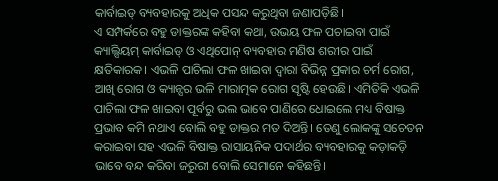କାର୍ବାଇଡ୍ ବ୍ୟବହାରକୁ ଅଧିକ ପସନ୍ଦ କରୁଥିବା ଜଣାପଡ଼ିଛି।
ଏ ସମ୍ପର୍କରେ ବହୁ ଡାକ୍ତରଙ୍କ କହିବା କଥା, ଉଭୟ ଫଳ ପଚାଇବା ପାଇଁ କ୍ୟାଲ୍ସିୟମ୍ କାର୍ବାଇଡ୍ ଓ ଏଥିପୋନ୍ ବ୍ୟବହାର ମଣିଷ ଶରୀର ପାଇଁ କ୍ଷତିକାରକ। ଏଭଳି ପାଚିଲା ଫଳ ଖାଇବା ଦ୍ବାରା ବିଭିନ୍ନ ପ୍ରକାର ଚର୍ମ ରୋଗ, ଆଖି ରୋଗ ଓ କ୍ୟାନ୍ସର ଭଳି ମାରାତ୍ମକ ରୋଗ ସୃଷ୍ଟି ହେଉଛି। ଏମିତିକି ଏଭଳି ପାଚିଲା ଫଳ ଖାଇବା ପୂର୍ବରୁ ଭଲ ଭାବେ ପାଣିରେ ଧୋଇଲେ ମଧ୍ୟ ବିଷାକ୍ତ ପ୍ରଭାବ କମି ନଥାଏ ବୋଲି ବହୁ ଡାକ୍ତର ମତ ଦିଅନ୍ତି। ତେଣୁ ଲୋକଙ୍କୁ ସଚେତନ କରାଇବା ସହ ଏଭଳି ବିଷାକ୍ତ ରାସାୟନିକ ପଦାର୍ଥର ବ୍ୟବହାରକୁ କଡ଼ାକଡ଼ି ଭାବେ ବନ୍ଦ କରିବା ଜରୁରୀ ବୋଲି ସେମାନେ କହିଛନ୍ତି।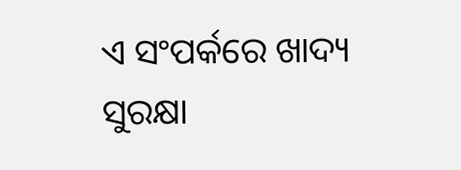ଏ ସଂପର୍କରେ ଖାଦ୍ୟ ସୁରକ୍ଷା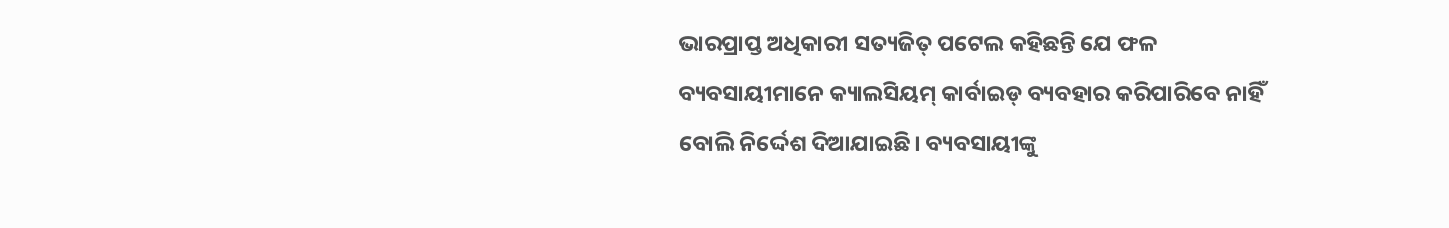ଭାରପ୍ରାପ୍ତ ଅଧିକାରୀ ସତ୍ୟଜିତ୍ ପଟେଲ କହିଛନ୍ତି ଯେ ଫଳ ବ୍ୟବସାୟୀମାନେ କ୍ୟାଲସିୟମ୍ କାର୍ବାଇଡ୍ ବ୍ୟବହାର କରିପାରିବେ ନାହିଁ ବୋଲି ନିର୍ଦ୍ଦେଶ ଦିଆଯାଇଛି। ବ୍ୟବସାୟୀଙ୍କୁ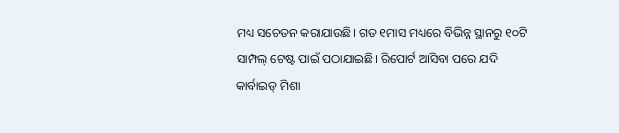ମଧ୍ୟ ସଚେତନ କରାଯାଉଛି। ଗତ ୧ମାସ ମଧ୍ୟରେ ବିଭିନ୍ନ ସ୍ଥାନରୁ ୧୦ଟି ସାମ୍ପଲ୍ ଟେଷ୍ଟ ପାଇଁ ପଠାଯାଇଛି। ରିପୋର୍ଟ ଆସିବା ପରେ ଯଦି କାର୍ବାଇଡ୍ ମିଶା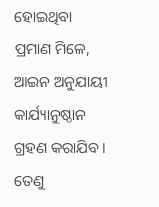ହୋଇଥିବା ପ୍ରମାଣ ମିଳେ, ଆଇନ ଅନୁଯାୟୀ କାର୍ଯ୍ୟାନୁଷ୍ଠାନ ଗ୍ରହଣ କରାଯିବ। ତେଣୁ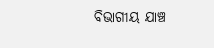ବିଭାଗୀୟ ଯାଞ୍ଚ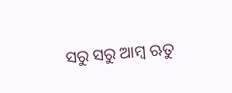ସରୁ ସରୁ ଆମ୍ବ ଋତୁ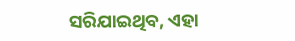ସରିଯାଇଥିବ, ଏହା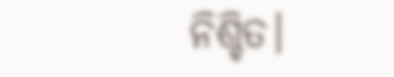ନିଶ୍ଚିତ।